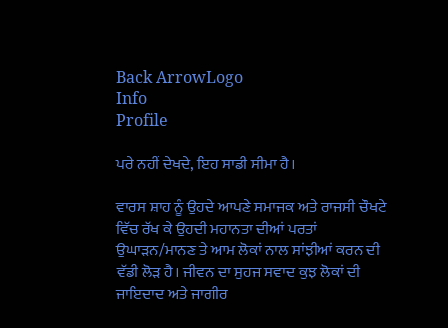Back ArrowLogo
Info
Profile

ਪਰੇ ਨਹੀਂ ਦੇਖਦੇ, ਇਹ ਸਾਡੀ ਸੀਮਾ ਹੈ।

ਵਾਰਸ ਸ਼ਾਹ ਨੂੰ ਉਹਦੇ ਆਪਣੇ ਸਮਾਜਕ ਅਤੇ ਰਾਜਸੀ ਚੌਖਟੇ ਵਿੱਚ ਰੱਖ ਕੇ ਉਹਦੀ ਮਹਾਨਤਾ ਦੀਆਂ ਪਰਤਾਂ ਉਘਾੜਨ/ਮਾਨਣ ਤੇ ਆਮ ਲੋਕਾਂ ਨਾਲ ਸਾਂਝੀਆਂ ਕਰਨ ਦੀ ਵੱਡੀ ਲੋੜ ਹੈ। ਜੀਵਨ ਦਾ ਸੁਹਜ ਸਵਾਦ ਕੁਝ ਲੋਕਾਂ ਦੀ ਜਾਇਦਾਦ ਅਤੇ ਜਾਗੀਰ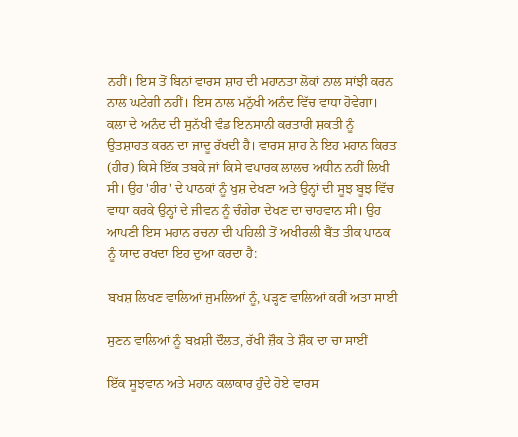ਨਹੀਂ। ਇਸ ਤੋਂ ਬਿਨਾਂ ਵਾਰਸ ਸ਼ਾਹ ਦੀ ਮਹਾਨਤਾ ਲੋਕਾਂ ਨਾਲ ਸਾਂਝੀ ਕਰਨ ਨਾਲ ਘਟੇਗੀ ਨਹੀਂ। ਇਸ ਨਾਲ ਮਨੁੱਖੀ ਅਨੰਦ ਵਿੱਚ ਵਾਧਾ ਹੋਵੇਗਾ। ਕਲਾ ਦੇ ਅਨੰਦ ਦੀ ਸੁਨੱਖੀ ਵੰਡ ਇਨਸਾਨੀ ਕਰਤਾਰੀ ਸ਼ਕਤੀ ਨੂੰ ਉਤਸ਼ਾਹਤ ਕਰਨ ਦਾ ਜਾਦੂ ਰੱਖਦੀ ਹੈ। ਵਾਰਸ ਸ਼ਾਹ ਨੇ ਇਹ ਮਹਾਨ ਕਿਰਤ (ਹੀਰ) ਕਿਸੇ ਇੱਕ ਤਬਕੇ ਜਾਂ ਕਿਸੇ ਵਪਾਰਕ ਲਾਲਚ ਅਧੀਨ ਨਹੀਂ ਲਿਖੀ ਸੀ। ਉਹ 'ਹੀਰ' ਦੇ ਪਾਠਕਾਂ ਨੂੰ ਖੁਸ਼ ਦੇਖਣਾ ਅਤੇ ਉਨ੍ਹਾਂ ਦੀ ਸੂਝ ਬੂਝ ਵਿੱਚ ਵਾਧਾ ਕਰਕੇ ਉਨ੍ਹਾਂ ਦੇ ਜੀਵਨ ਨੂੰ ਚੰਗੇਰਾ ਦੇਖਣ ਦਾ ਚਾਹਵਾਨ ਸੀ। ਉਹ ਆਪਣੀ ਇਸ ਮਹਾਨ ਰਚਨਾ ਦੀ ਪਹਿਲੀ ਤੋਂ ਅਖੀਰਲੀ ਬੈਂਤ ਤੀਕ ਪਾਠਕ ਨੂੰ ਯਾਦ ਰਖਦਾ ਇਹ ਦੁਆ ਕਰਦਾ ਹੈ:

ਬਖਸ਼ ਲਿਖਣ ਵਾਲਿਆਂ ਜੁਮਲਿਆਂ ਨੂੰ, ਪੜ੍ਹਣ ਵਾਲਿਆਂ ਕਰੀਂ ਅਤਾ ਸਾਈ

ਸੁਣਨ ਵਾਲਿਆਂ ਨੂੰ ਬਖ਼ਸ਼ੀ ਦੌਲਤ, ਰੱਖੀ ਜ਼ੌਕ ਤੇ ਸ਼ੌਕ ਦਾ ਚਾ ਸਾਈਂ

ਇੱਕ ਸੂਝਵਾਨ ਅਤੇ ਮਹਾਨ ਕਲਾਕਾਰ ਹੁੰਦੇ ਹੋਏ ਵਾਰਸ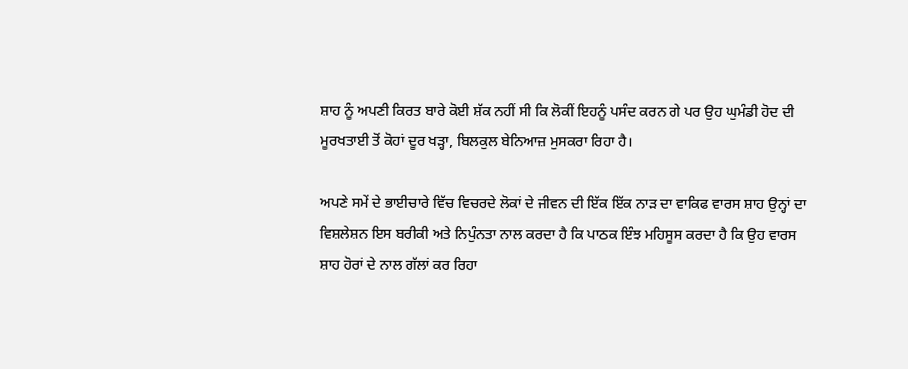ਸ਼ਾਹ ਨੂੰ ਅਪਣੀ ਕਿਰਤ ਬਾਰੇ ਕੋਈ ਸ਼ੱਕ ਨਹੀਂ ਸੀ ਕਿ ਲੋਕੀਂ ਇਹਨੂੰ ਪਸੰਦ ਕਰਨ ਗੇ ਪਰ ਉਹ ਘੁਮੰਡੀ ਹੋਦ ਦੀ ਮੂਰਖਤਾਈ ਤੋਂ ਕੋਹਾਂ ਦੂਰ ਖੜ੍ਹਾ, ਬਿਲਕੁਲ ਬੇਨਿਆਜ਼ ਮੁਸਕਰਾ ਰਿਹਾ ਹੈ।

ਅਪਣੇ ਸਮੇਂ ਦੇ ਭਾਈਚਾਰੇ ਵਿੱਚ ਵਿਚਰਦੇ ਲੋਕਾਂ ਦੇ ਜੀਵਨ ਦੀ ਇੱਕ ਇੱਕ ਨਾੜ ਦਾ ਵਾਕਿਫ ਵਾਰਸ ਸ਼ਾਹ ਉਨ੍ਹਾਂ ਦਾ ਵਿਸ਼ਲੇਸ਼ਨ ਇਸ ਬਰੀਕੀ ਅਤੇ ਨਿਪੁੰਨਤਾ ਨਾਲ ਕਰਦਾ ਹੈ ਕਿ ਪਾਠਕ ਇੰਝ ਮਹਿਸੂਸ ਕਰਦਾ ਹੈ ਕਿ ਉਹ ਵਾਰਸ ਸ਼ਾਹ ਹੋਰਾਂ ਦੇ ਨਾਲ ਗੱਲਾਂ ਕਰ ਰਿਹਾ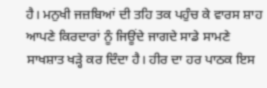ਹੈ। ਮਨੁਖੀ ਜਜ਼ਬਿਆਂ ਦੀ ਤਹਿ ਤਕ ਪਹੁੰਚ ਕੇ ਵਾਰਸ ਸ਼ਾਹ ਆਪਣੇ ਕਿਰਦਾਰਾਂ ਨੂੰ ਜਿਊਂਦੇ ਜਾਗਦੇ ਸਾਡੇ ਸਾਮਣੇ ਸਾਖਸ਼ਾਤ ਖੜ੍ਹੇ ਕਰ ਦਿੰਦਾ ਹੈ। ਹੀਰ ਦਾ ਹਰ ਪਾਠਕ ਇਸ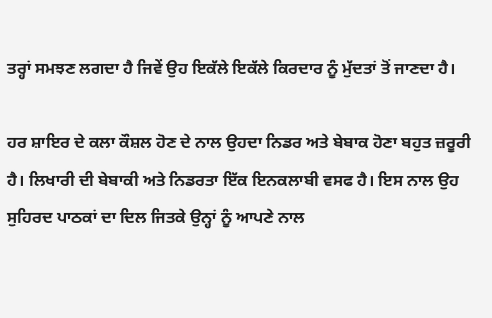ਤਰ੍ਹਾਂ ਸਮਝਣ ਲਗਦਾ ਹੈ ਜਿਵੇਂ ਉਹ ਇਕੱਲੇ ਇਕੱਲੇ ਕਿਰਦਾਰ ਨੂੰ ਮੁੱਦਤਾਂ ਤੋਂ ਜਾਣਦਾ ਹੈ।

ਹਰ ਸ਼ਾਇਰ ਦੇ ਕਲਾ ਕੌਸ਼ਲ ਹੋਣ ਦੇ ਨਾਲ ਉਹਦਾ ਨਿਡਰ ਅਤੇ ਬੇਬਾਕ ਹੋਣਾ ਬਹੁਤ ਜ਼ਰੂਰੀ ਹੈ। ਲਿਖਾਰੀ ਦੀ ਬੇਬਾਕੀ ਅਤੇ ਨਿਡਰਤਾ ਇੱਕ ਇਨਕਲਾਬੀ ਵਸਫ ਹੈ। ਇਸ ਨਾਲ ਉਹ ਸੁਹਿਰਦ ਪਾਠਕਾਂ ਦਾ ਦਿਲ ਜਿਤਕੇ ਉਨ੍ਹਾਂ ਨੂੰ ਆਪਣੇ ਨਾਲ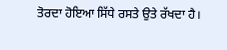ਤੋਰਦਾ ਹੋਇਆ ਸਿੱਧੇ ਰਸਤੇ ਉਤੇ ਰੱਖਦਾ ਹੈ।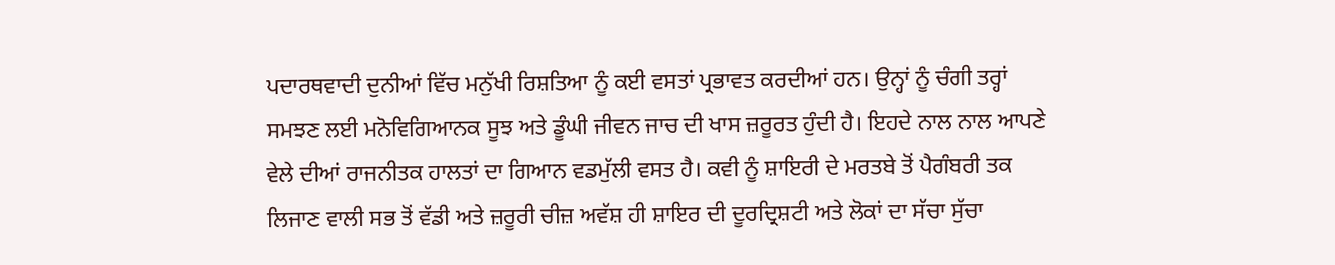ਪਦਾਰਥਵਾਦੀ ਦੁਨੀਆਂ ਵਿੱਚ ਮਨੁੱਖੀ ਰਿਸ਼ਤਿਆ ਨੂੰ ਕਈ ਵਸਤਾਂ ਪ੍ਰਭਾਵਤ ਕਰਦੀਆਂ ਹਨ। ਉਨ੍ਹਾਂ ਨੂੰ ਚੰਗੀ ਤਰ੍ਹਾਂ ਸਮਝਣ ਲਈ ਮਨੋਵਿਗਿਆਨਕ ਸੂਝ ਅਤੇ ਡੂੰਘੀ ਜੀਵਨ ਜਾਚ ਦੀ ਖਾਸ ਜ਼ਰੂਰਤ ਹੁੰਦੀ ਹੈ। ਇਹਦੇ ਨਾਲ ਨਾਲ ਆਪਣੇ ਵੇਲੇ ਦੀਆਂ ਰਾਜਨੀਤਕ ਹਾਲਤਾਂ ਦਾ ਗਿਆਨ ਵਡਮੁੱਲੀ ਵਸਤ ਹੈ। ਕਵੀ ਨੂੰ ਸ਼ਾਇਰੀ ਦੇ ਮਰਤਬੇ ਤੋਂ ਪੈਗੰਬਰੀ ਤਕ ਲਿਜਾਣ ਵਾਲੀ ਸਭ ਤੋਂ ਵੱਡੀ ਅਤੇ ਜ਼ਰੂਰੀ ਚੀਜ਼ ਅਵੱਸ਼ ਹੀ ਸ਼ਾਇਰ ਦੀ ਦੂਰਦ੍ਰਿਸ਼ਟੀ ਅਤੇ ਲੋਕਾਂ ਦਾ ਸੱਚਾ ਸੁੱਚਾ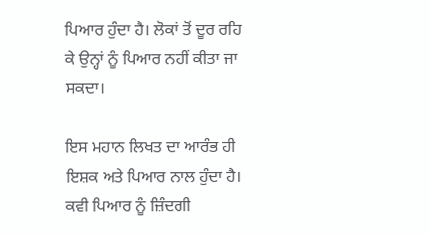ਪਿਆਰ ਹੁੰਦਾ ਹੈ। ਲੋਕਾਂ ਤੋਂ ਦੂਰ ਰਹਿ ਕੇ ਉਨ੍ਹਾਂ ਨੂੰ ਪਿਆਰ ਨਹੀਂ ਕੀਤਾ ਜਾ ਸਕਦਾ।

ਇਸ ਮਹਾਨ ਲਿਖਤ ਦਾ ਆਰੰਭ ਹੀ ਇਸ਼ਕ ਅਤੇ ਪਿਆਰ ਨਾਲ ਹੁੰਦਾ ਹੈ। ਕਵੀ ਪਿਆਰ ਨੂੰ ਜ਼ਿੰਦਗੀ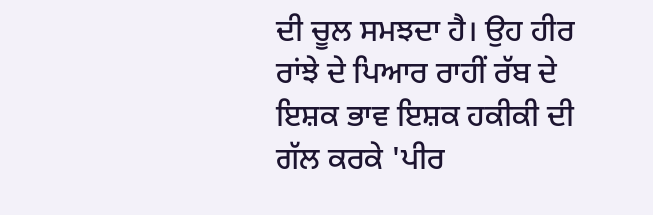ਦੀ ਚੂਲ ਸਮਝਦਾ ਹੈ। ਉਹ ਹੀਰ ਰਾਂਝੇ ਦੇ ਪਿਆਰ ਰਾਹੀਂ ਰੱਬ ਦੇ ਇਸ਼ਕ ਭਾਵ ਇਸ਼ਕ ਹਕੀਕੀ ਦੀ ਗੱਲ ਕਰਕੇ 'ਪੀਰ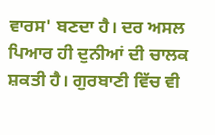ਵਾਰਸ' ਬਣਦਾ ਹੈ। ਦਰ ਅਸਲ ਪਿਆਰ ਹੀ ਦੁਨੀਆਂ ਦੀ ਚਾਲਕ ਸ਼ਕਤੀ ਹੈ। ਗੁਰਬਾਣੀ ਵਿੱਚ ਵੀ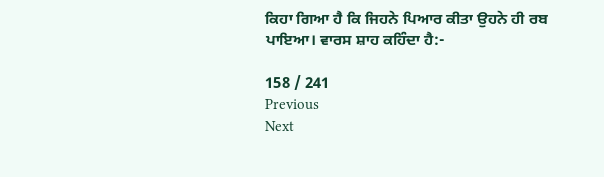ਕਿਹਾ ਗਿਆ ਹੈ ਕਿ ਜਿਹਨੇ ਪਿਆਰ ਕੀਤਾ ਉਹਨੇ ਹੀ ਰਬ ਪਾਇਆ। ਵਾਰਸ ਸ਼ਾਹ ਕਹਿੰਦਾ ਹੈ:-

158 / 241
Previous
Next